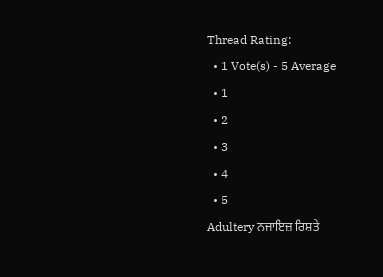Thread Rating:
  • 1 Vote(s) - 5 Average
  • 1
  • 2
  • 3
  • 4
  • 5
Adultery ਨਜਾਇਜ਼ ਰਿਸ਼ਤੇ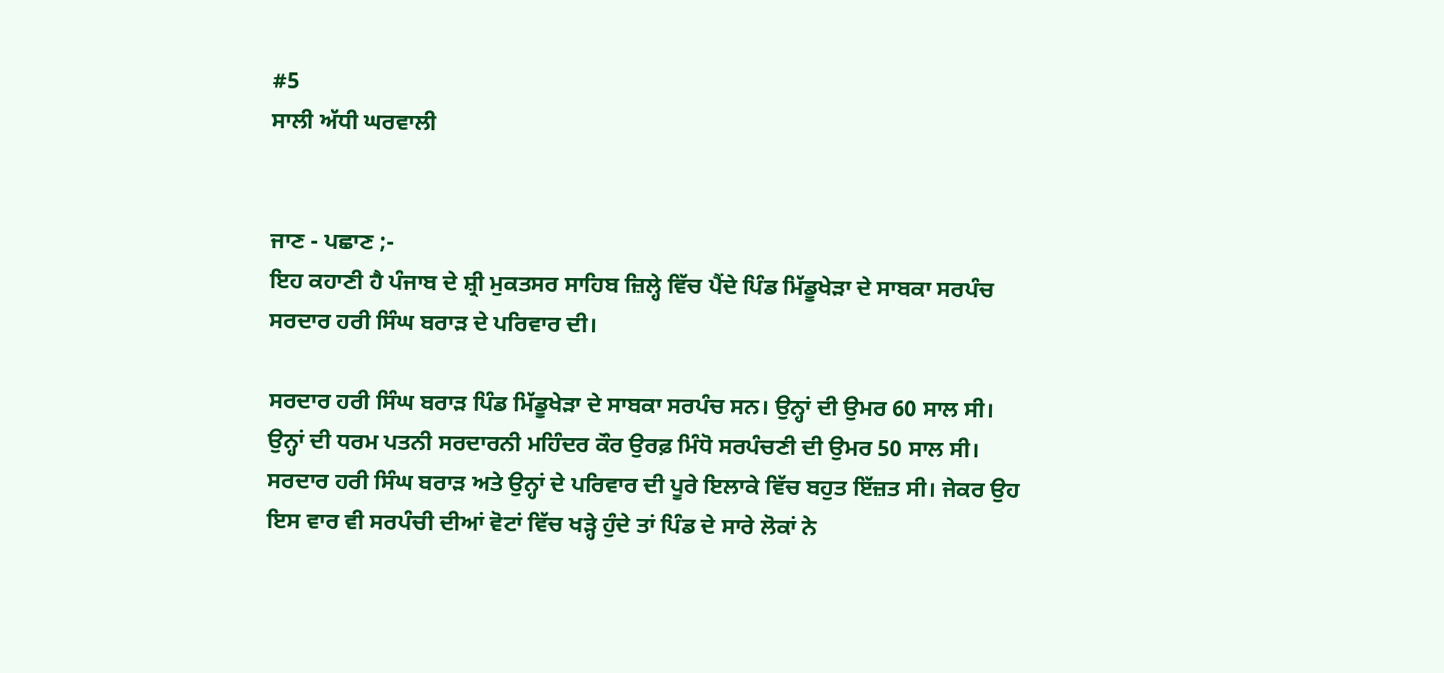#5
ਸਾਲੀ ਅੱਧੀ ਘਰਵਾਲੀ


ਜਾਣ - ਪਛਾਣ ;-
ਇਹ ਕਹਾਣੀ ਹੈ ਪੰਜਾਬ ਦੇ ਸ਼੍ਰੀ ਮੁਕਤਸਰ ਸਾਹਿਬ ਜ਼ਿਲ੍ਹੇ ਵਿੱਚ ਪੈਂਦੇ ਪਿੰਡ ਮਿੱਡੂਖੇੜਾ ਦੇ ਸਾਬਕਾ ਸਰਪੰਚ ਸਰਦਾਰ ਹਰੀ ਸਿੰਘ ਬਰਾੜ ਦੇ ਪਰਿਵਾਰ ਦੀ।

ਸਰਦਾਰ ਹਰੀ ਸਿੰਘ ਬਰਾੜ ਪਿੰਡ ਮਿੱਡੂਖੇੜਾ ਦੇ ਸਾਬਕਾ ਸਰਪੰਚ ਸਨ। ਉਨ੍ਹਾਂ ਦੀ ਉਮਰ 60 ਸਾਲ ਸੀ। ਉਨ੍ਹਾਂ ਦੀ ਧਰਮ ਪਤਨੀ ਸਰਦਾਰਨੀ ਮਹਿੰਦਰ ਕੌਰ ਉਰਫ਼ ਮਿੰਧੋ ਸਰਪੰਚਣੀ ਦੀ ਉਮਰ 50 ਸਾਲ ਸੀ। ਸਰਦਾਰ ਹਰੀ ਸਿੰਘ ਬਰਾੜ ਅਤੇ ਉਨ੍ਹਾਂ ਦੇ ਪਰਿਵਾਰ ਦੀ ਪੂਰੇ ਇਲਾਕੇ ਵਿੱਚ ਬਹੁਤ ਇੱਜ਼ਤ ਸੀ। ਜੇਕਰ ਉਹ ਇਸ ਵਾਰ ਵੀ ਸਰਪੰਚੀ ਦੀਆਂ ਵੋਟਾਂ ਵਿੱਚ ਖੜ੍ਹੇ ਹੁੰਦੇ ਤਾਂ ਪਿੰਡ ਦੇ ਸਾਰੇ ਲੋਕਾਂ ਨੇ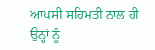ਆਪਸੀ ਸਹਿਮਤੀ ਨਾਲ ਹੀ ਉਨ੍ਹਾਂ ਨੂੰ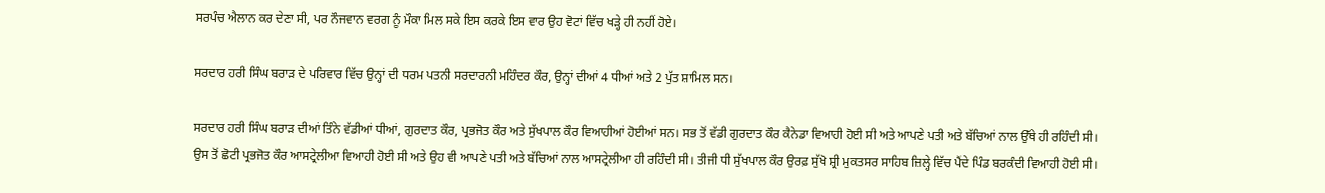ਸਰਪੰਚ ਐਲਾਨ ਕਰ ਦੇਣਾ ਸੀ, ਪਰ ਨੌਜਵਾਨ ਵਰਗ ਨੂੰ ਮੌਕਾ ਮਿਲ ਸਕੇ ਇਸ ਕਰਕੇ ਇਸ ਵਾਰ ਉਹ ਵੋਟਾਂ ਵਿੱਚ ਖੜ੍ਹੇ ਹੀ ਨਹੀਂ ਹੋਏ।

ਸਰਦਾਰ ਹਰੀ ਸਿੰਘ ਬਰਾੜ ਦੇ ਪਰਿਵਾਰ ਵਿੱਚ ਉਨ੍ਹਾਂ ਦੀ ਧਰਮ ਪਤਨੀ ਸਰਦਾਰਨੀ ਮਹਿੰਦਰ ਕੌਰ, ਉਨ੍ਹਾਂ ਦੀਆਂ 4 ਧੀਆਂ ਅਤੇ 2 ਪੁੱਤ ਸ਼ਾਮਿਲ ਸਨ।

ਸਰਦਾਰ ਹਰੀ ਸਿੰਘ ਬਰਾੜ ਦੀਆਂ ਤਿੰਨੇ ਵੱਡੀਆਂ ਧੀਆਂ, ਗੁਰਦਾਤ ਕੌਰ, ਪ੍ਰਭਜੋਤ ਕੌਰ ਅਤੇ ਸੁੱਖਪਾਲ ਕੌਰ ਵਿਆਹੀਆਂ ਹੋਈਆਂ ਸਨ। ਸਭ ਤੋਂ ਵੱਡੀ ਗੁਰਦਾਤ ਕੌਰ ਕੈਨੇਡਾ ਵਿਆਹੀ ਹੋਈ ਸੀ ਅਤੇ ਆਪਣੇ ਪਤੀ ਅਤੇ ਬੱਚਿਆਂ ਨਾਲ ਉੱਥੇ ਹੀ ਰਹਿੰਦੀ ਸੀ। ਉਸ ਤੋਂ ਛੋਟੀ ਪ੍ਰਭਜੋਤ ਕੌਰ ਆਸਟ੍ਰੇਲੀਆ ਵਿਆਹੀ ਹੋਈ ਸੀ ਅਤੇ ਉਹ ਵੀ ਆਪਣੇ ਪਤੀ ਅਤੇ ਬੱਚਿਆਂ ਨਾਲ ਆਸਟ੍ਰੇਲੀਆ ਹੀ ਰਹਿੰਦੀ ਸੀ। ਤੀਜੀ ਧੀ ਸੁੱਖਪਾਲ ਕੌਰ ਉਰਫ਼ ਸੁੱਖੋ ਸ਼੍ਰੀ ਮੁਕਤਸਰ ਸਾਹਿਬ ਜ਼ਿਲ੍ਹੇ ਵਿੱਚ ਪੈਂਦੇ ਪਿੰਡ ਬਰਕੰਦੀ ਵਿਆਹੀ ਹੋਈ ਸੀ।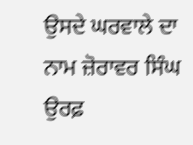ਉਸਦੇ ਘਰਵਾਲੇ ਦਾ ਨਾਮ ਜ਼ੋਰਾਵਰ ਸਿੰਘ ਉਰਫ਼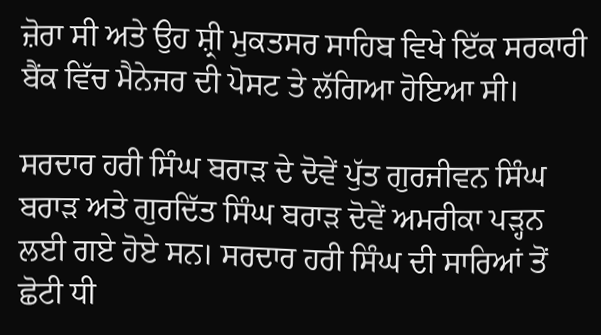ਜ਼ੋਰਾ ਸੀ ਅਤੇ ਉਹ ਸ਼੍ਰੀ ਮੁਕਤਸਰ ਸਾਹਿਬ ਵਿਖੇ ਇੱਕ ਸਰਕਾਰੀ ਬੈਂਕ ਵਿੱਚ ਮੈਨੇਜਰ ਦੀ ਪੋਸਟ ਤੇ ਲੱਗਿਆ ਹੋਇਆ ਸੀ।

ਸਰਦਾਰ ਹਰੀ ਸਿੰਘ ਬਰਾੜ ਦੇ ਦੋਵੇਂ ਪੁੱਤ ਗੁਰਜੀਵਨ ਸਿੰਘ ਬਰਾੜ ਅਤੇ ਗੁਰਦਿੱਤ ਸਿੰਘ ਬਰਾੜ ਦੋਵੇਂ ਅਮਰੀਕਾ ਪੜ੍ਹਨ ਲਈ ਗਏ ਹੋਏ ਸਨ। ਸਰਦਾਰ ਹਰੀ ਸਿੰਘ ਦੀ ਸਾਰਿਆਂ ਤੋਂ ਛੋਟੀ ਧੀ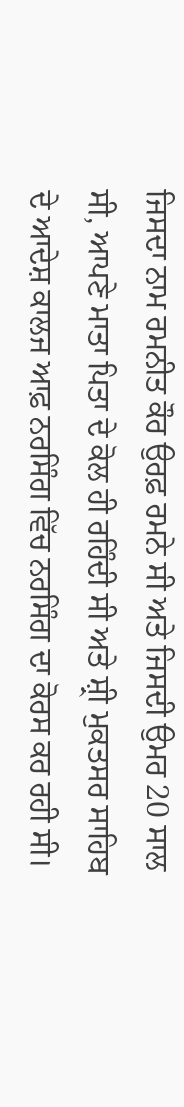ਜਿਸਦਾ ਨਾਮ ਰਮਨੀਤ ਕੌਰ ਉਰਫ਼ ਰਮਨੇ ਸੀ ਅਤੇ ਜਿਸਦੀ ਉਮਰ 20 ਸਾਲ ਸੀ, ਆਪਣੇ ਮਾਤਾ ਪਿਤਾ ਦੇ ਕੋਲ ਹੀ ਰਹਿੰਦੀ ਸੀ ਅਤੇ ਸ਼੍ਰੀ ਮੁਕਤਸਰ ਸਾਹਿਬ ਦੇ ਆਦੇਸ਼ ਕਾਲਜ ਆਫ਼ ਨਰਸਿੰਗ ਵਿੱਚ ਨਰਸਿੰਗ ਦਾ ਕੋਰਸ ਕਰ ਰਹੀ ਸੀ।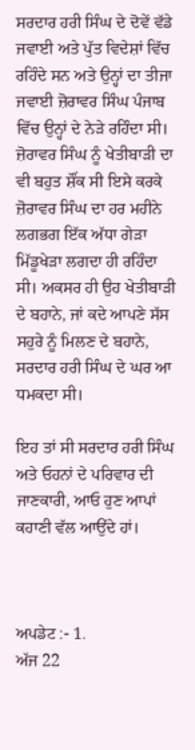ਸਰਦਾਰ ਹਰੀ ਸਿੰਘ ਦੇ ਦੋਵੇਂ ਵੱਡੇ ਜਵਾਈ ਅਤੇ ਪੁੱਤ ਵਿਦੇਸ਼ਾਂ ਵਿੱਚ ਰਹਿੰਦੇ ਸਨ ਅਤੇ ਉਨ੍ਹਾਂ ਦਾ ਤੀਜਾ ਜਵਾਈ ਜ਼ੋਰਾਵਰ ਸਿੰਘ ਪੰਜਾਬ ਵਿੱਚ ਉਨ੍ਹਾਂ ਦੇ ਨੇੜੇ ਰਹਿੰਦਾ ਸੀ। ਜ਼ੋਰਾਵਰ ਸਿੰਘ ਨੂੰ ਖੇਤੀਬਾੜੀ ਦਾ ਵੀ ਬਹੁਤ ਸ਼ੌਂਕ ਸੀ ਇਸੇ ਕਰਕੇ ਜ਼ੋਰਾਵਰ ਸਿੰਘ ਦਾ ਹਰ ਮਹੀਨੇ ਲਗਭਗ ਇੱਕ ਅੱਧਾ ਗੇੜਾ ਮਿੱਡੂਖੇੜਾ ਲਗਦਾ ਹੀ ਰਹਿੰਦਾ ਸੀ। ਅਕਸਰ ਹੀ ਉਹ ਖੇਤੀਬਾੜੀ ਦੇ ਬਹਾਨੇ, ਜਾਂ ਕਦੇ ਆਪਣੇ ਸੱਸ ਸਹੁਰੇ ਨੂੰ ਮਿਲਣ ਦੇ ਬਹਾਨੇ, ਸਰਦਾਰ ਹਰੀ ਸਿੰਘ ਦੇ ਘਰ ਆ ਧਮਕਦਾ ਸੀ।

ਇਹ ਤਾਂ ਸੀ ਸਰਦਾਰ ਹਰੀ ਸਿੰਘ ਅਤੇ ਓਹਨਾਂ ਦੇ ਪਰਿਵਾਰ ਦੀ ਜਾਣਕਾਰੀ, ਆਓ ਹੁਣ ਆਪਾਂ ਕਹਾਣੀ ਵੱਲ ਆਉਂਦੇ ਹਾਂ।



ਅਪਡੇਟ :- 1.
ਅੱਜ 22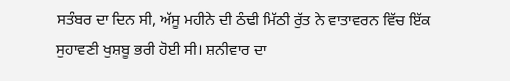ਸਤੰਬਰ ਦਾ ਦਿਨ ਸੀ, ਅੱਸੂ ਮਹੀਨੇ ਦੀ ਠੰਢੀ ਮਿੱਠੀ ਰੁੱਤ ਨੇ ਵਾਤਾਵਰਨ ਵਿੱਚ ਇੱਕ ਸੁਹਾਵਣੀ ਖੁਸ਼ਬੂ ਭਰੀ ਹੋਈ ਸੀ। ਸ਼ਨੀਵਾਰ ਦਾ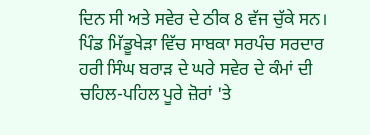ਦਿਨ ਸੀ ਅਤੇ ਸਵੇਰ ਦੇ ਠੀਕ 8 ਵੱਜ ਚੁੱਕੇ ਸਨ। ਪਿੰਡ ਮਿੱਡੂਖੇੜਾ ਵਿੱਚ ਸਾਬਕਾ ਸਰਪੰਚ ਸਰਦਾਰ ਹਰੀ ਸਿੰਘ ਬਰਾੜ ਦੇ ਘਰੇ ਸਵੇਰ ਦੇ ਕੰਮਾਂ ਦੀ ਚਹਿਲ-ਪਹਿਲ ਪੂਰੇ ਜ਼ੋਰਾਂ 'ਤੇ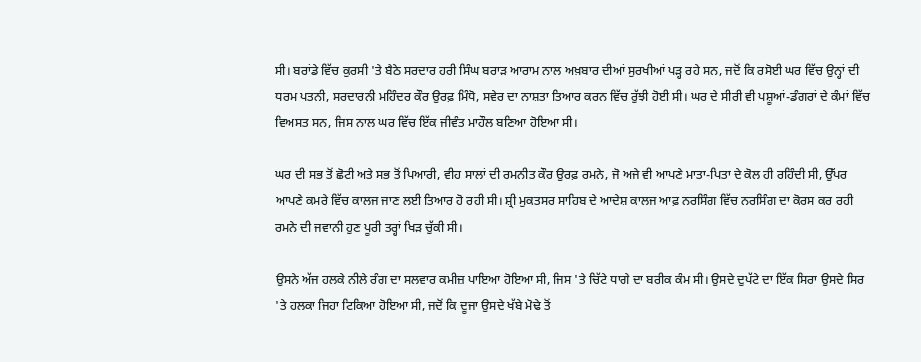ਸੀ। ਬਰਾਂਡੇ ਵਿੱਚ ਕੁਰਸੀ 'ਤੇ ਬੈਠੇ ਸਰਦਾਰ ਹਰੀ ਸਿੰਘ ਬਰਾੜ ਆਰਾਮ ਨਾਲ ਅਖ਼ਬਾਰ ਦੀਆਂ ਸੁਰਖੀਆਂ ਪੜ੍ਹ ਰਹੇ ਸਨ, ਜਦੋਂ ਕਿ ਰਸੋਈ ਘਰ ਵਿੱਚ ਉਨ੍ਹਾਂ ਦੀ ਧਰਮ ਪਤਨੀ, ਸਰਦਾਰਨੀ ਮਹਿੰਦਰ ਕੌਰ ਉਰਫ਼ ਮਿੰਧੋ, ਸਵੇਰ ਦਾ ਨਾਸ਼ਤਾ ਤਿਆਰ ਕਰਨ ਵਿੱਚ ਰੁੱਝੀ ਹੋਈ ਸੀ। ਘਰ ਦੇ ਸੀਰੀ ਵੀ ਪਸ਼ੂਆਂ-ਡੰਗਰਾਂ ਦੇ ਕੰਮਾਂ ਵਿੱਚ ਵਿਅਸਤ ਸਨ, ਜਿਸ ਨਾਲ ਘਰ ਵਿੱਚ ਇੱਕ ਜੀਵੰਤ ਮਾਹੌਲ ਬਣਿਆ ਹੋਇਆ ਸੀ।

ਘਰ ਦੀ ਸਭ ਤੋਂ ਛੋਟੀ ਅਤੇ ਸਭ ਤੋਂ ਪਿਆਰੀ, ਵੀਹ ਸਾਲਾਂ ਦੀ ਰਮਨੀਤ ਕੌਰ ਉਰਫ਼ ਰਮਨੇ, ਜੋ ਅਜੇ ਵੀ ਆਪਣੇ ਮਾਤਾ-ਪਿਤਾ ਦੇ ਕੋਲ ਹੀ ਰਹਿੰਦੀ ਸੀ, ਉੱਪਰ ਆਪਣੇ ਕਮਰੇ ਵਿੱਚ ਕਾਲਜ ਜਾਣ ਲਈ ਤਿਆਰ ਹੋ ਰਹੀ ਸੀ। ਸ਼੍ਰੀ ਮੁਕਤਸਰ ਸਾਹਿਬ ਦੇ ਆਦੇਸ਼ ਕਾਲਜ ਆਫ਼ ਨਰਸਿੰਗ ਵਿੱਚ ਨਰਸਿੰਗ ਦਾ ਕੋਰਸ ਕਰ ਰਹੀ ਰਮਨੇ ਦੀ ਜਵਾਨੀ ਹੁਣ ਪੂਰੀ ਤਰ੍ਹਾਂ ਖਿੜ ਚੁੱਕੀ ਸੀ।

ਉਸਨੇ ਅੱਜ ਹਲਕੇ ਨੀਲੇ ਰੰਗ ਦਾ ਸਲਵਾਰ ਕਮੀਜ਼ ਪਾਇਆ ਹੋਇਆ ਸੀ, ਜਿਸ 'ਤੇ ਚਿੱਟੇ ਧਾਗੇ ਦਾ ਬਰੀਕ ਕੰਮ ਸੀ। ਉਸਦੇ ਦੁਪੱਟੇ ਦਾ ਇੱਕ ਸਿਰਾ ਉਸਦੇ ਸਿਰ 'ਤੇ ਹਲਕਾ ਜਿਹਾ ਟਿਕਿਆ ਹੋਇਆ ਸੀ, ਜਦੋਂ ਕਿ ਦੂਜਾ ਉਸਦੇ ਖੱਬੇ ਮੋਢੇ ਤੋਂ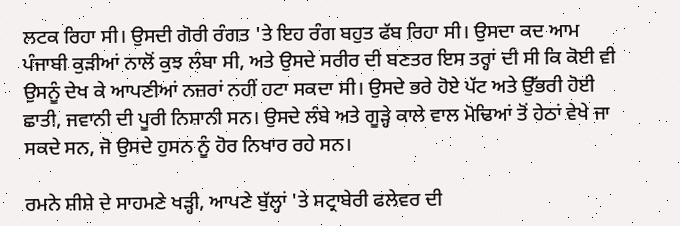ਲਟਕ ਰਿਹਾ ਸੀ। ਉਸਦੀ ਗੋਰੀ ਰੰਗਤ 'ਤੇ ਇਹ ਰੰਗ ਬਹੁਤ ਫੱਬ ਰਿਹਾ ਸੀ। ਉਸਦਾ ਕਦ ਆਮ ਪੰਜਾਬੀ ਕੁੜੀਆਂ ਨਾਲੋਂ ਕੁਝ ਲੰਬਾ ਸੀ, ਅਤੇ ਉਸਦੇ ਸਰੀਰ ਦੀ ਬਣਤਰ ਇਸ ਤਰ੍ਹਾਂ ਦੀ ਸੀ ਕਿ ਕੋਈ ਵੀ ਉਸਨੂੰ ਦੇਖ ਕੇ ਆਪਣੀਆਂ ਨਜ਼ਰਾਂ ਨਹੀਂ ਹਟਾ ਸਕਦਾ ਸੀ। ਉਸਦੇ ਭਰੇ ਹੋਏ ਪੱਟ ਅਤੇ ਉੱਭਰੀ ਹੋਈ ਛਾਤੀ, ਜਵਾਨੀ ਦੀ ਪੂਰੀ ਨਿਸ਼ਾਨੀ ਸਨ। ਉਸਦੇ ਲੰਬੇ ਅਤੇ ਗੂੜ੍ਹੇ ਕਾਲੇ ਵਾਲ ਮੋਢਿਆਂ ਤੋਂ ਹੇਠਾਂ ਵੇਖੇ ਜਾ ਸਕਦੇ ਸਨ, ਜੋ ਉਸਦੇ ਹੁਸਨ ਨੂੰ ਹੋਰ ਨਿਖਾਰ ਰਹੇ ਸਨ।

ਰਮਨੇ ਸ਼ੀਸ਼ੇ ਦੇ ਸਾਹਮਣੇ ਖੜ੍ਹੀ, ਆਪਣੇ ਬੁੱਲ੍ਹਾਂ 'ਤੇ ਸਟ੍ਰਾਬੇਰੀ ਫਲੇਵਰ ਦੀ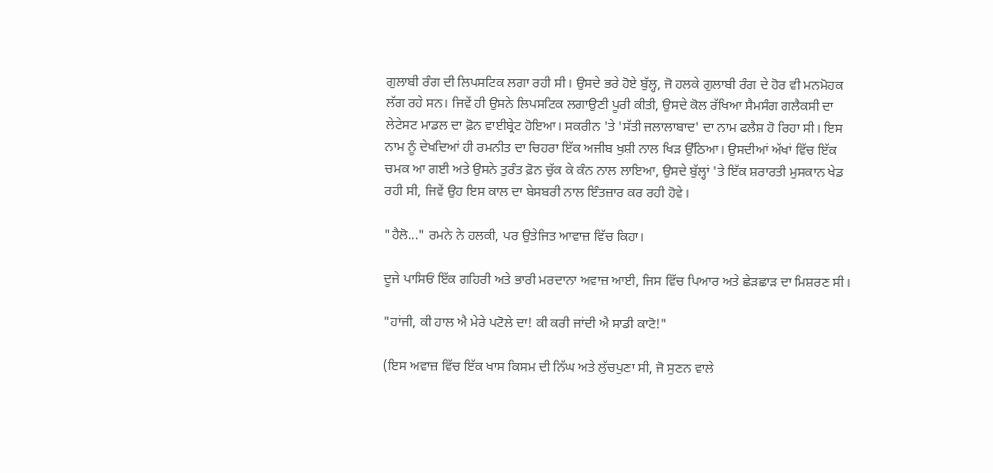ਗੁਲਾਬੀ ਰੰਗ ਦੀ ਲਿਪਸਟਿਕ ਲਗਾ ਰਹੀ ਸੀ। ਉਸਦੇ ਭਰੇ ਹੋਏ ਬੁੱਲ੍ਹ, ਜੋ ਹਲਕੇ ਗੁਲਾਬੀ ਰੰਗ ਦੇ ਹੋਰ ਵੀ ਮਨਮੋਹਕ ਲੱਗ ਰਹੇ ਸਨ। ਜਿਵੇਂ ਹੀ ਉਸਨੇ ਲਿਪਸਟਿਕ ਲਗਾਉਣੀ ਪੂਰੀ ਕੀਤੀ, ਉਸਦੇ ਕੋਲ ਰੱਖਿਆ ਸੈਮਸੰਗ ਗਲੈਕਸੀ ਦਾ ਲੇਟੇਸਟ ਮਾਡਲ ਦਾ ਫ਼ੋਨ ਵਾਈਬ੍ਰੇਟ ਹੋਇਆ। ਸਕਰੀਨ 'ਤੇ 'ਸੱਤੀ ਜਲਾਲਾਬਾਦ' ਦਾ ਨਾਮ ਫਲੈਸ਼ ਹੋ ਰਿਹਾ ਸੀ। ਇਸ ਨਾਮ ਨੂੰ ਦੇਖਦਿਆਂ ਹੀ ਰਮਨੀਤ ਦਾ ਚਿਹਰਾ ਇੱਕ ਅਜੀਬ ਖੁਸ਼ੀ ਨਾਲ ਖਿੜ ਉੱਠਿਆ। ਉਸਦੀਆਂ ਅੱਖਾਂ ਵਿੱਚ ਇੱਕ ਚਮਕ ਆ ਗਈ ਅਤੇ ਉਸਨੇ ਤੁਰੰਤ ਫ਼ੋਨ ਚੁੱਕ ਕੇ ਕੰਨ ਨਾਲ ਲਾਇਆ, ਉਸਦੇ ਬੁੱਲ੍ਹਾਂ 'ਤੇ ਇੱਕ ਸ਼ਰਾਰਤੀ ਮੁਸਕਾਨ ਖੇਡ ਰਹੀ ਸੀ, ਜਿਵੇਂ ਉਹ ਇਸ ਕਾਲ ਦਾ ਬੇਸਬਰੀ ਨਾਲ ਇੰਤਜ਼ਾਰ ਕਰ ਰਹੀ ਹੋਵੇ।

"ਹੈਲੋ..." ਰਮਨੇ ਨੇ ਹਲਕੀ, ਪਰ ਉਤੇਜਿਤ ਆਵਾਜ਼ ਵਿੱਚ ਕਿਹਾ।

ਦੂਜੇ ਪਾਸਿਓਂ ਇੱਕ ਗਹਿਰੀ ਅਤੇ ਭਾਰੀ ਮਰਦਾਨਾ ਅਵਾਜ਼ ਆਈ, ਜਿਸ ਵਿੱਚ ਪਿਆਰ ਅਤੇ ਛੇੜਛਾੜ ਦਾ ਮਿਸ਼ਰਣ ਸੀ।

"ਹਾਂਜੀ, ਕੀ ਹਾਲ ਐ ਮੇਰੇ ਪਟੋਲੇ ਦਾ! ਕੀ ਕਰੀ ਜਾਂਦੀ ਐ ਸਾਡੀ ਕਾਟੋ!"

(ਇਸ ਅਵਾਜ਼ ਵਿੱਚ ਇੱਕ ਖਾਸ ਕਿਸਮ ਦੀ ਨਿੱਘ ਅਤੇ ਲੁੱਚਪੁਣਾ ਸੀ, ਜੋ ਸੁਣਨ ਵਾਲੇ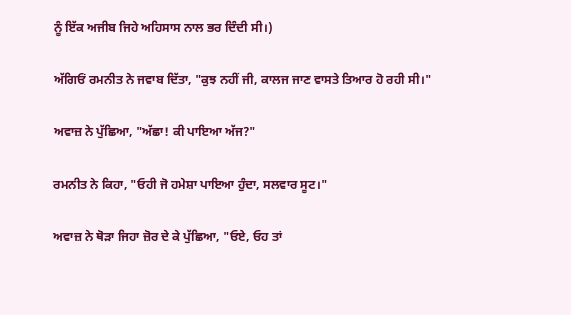ਨੂੰ ਇੱਕ ਅਜੀਬ ਜਿਹੇ ਅਹਿਸਾਸ ਨਾਲ ਭਰ ਦਿੰਦੀ ਸੀ।)

ਅੱਗਿਓਂ ਰਮਨੀਤ ਨੇ ਜਵਾਬ ਦਿੱਤਾ, "ਕੁਝ ਨਹੀਂ ਜੀ, ਕਾਲਜ ਜਾਣ ਵਾਸਤੇ ਤਿਆਰ ਹੋ ਰਹੀ ਸੀ।"

ਅਵਾਜ਼ ਨੇ ਪੁੱਛਿਆ, "ਅੱਛਾ! ਕੀ ਪਾਇਆ ਅੱਜ?"

ਰਮਨੀਤ ਨੇ ਕਿਹਾ, "ਓਹੀ ਜੋ ਹਮੇਸ਼ਾ ਪਾਇਆ ਹੁੰਦਾ, ਸਲਵਾਰ ਸੂਟ।"

ਅਵਾਜ਼ ਨੇ ਥੋੜਾ ਜਿਹਾ ਜ਼ੋਰ ਦੇ ਕੇ ਪੁੱਛਿਆ, "ਓਏ, ਓਹ ਤਾਂ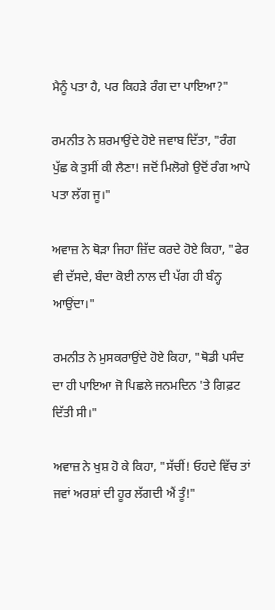ਮੈਨੂੰ ਪਤਾ ਹੈ, ਪਰ ਕਿਹੜੇ ਰੰਗ ਦਾ ਪਾਇਆ?"

ਰਮਨੀਤ ਨੇ ਸ਼ਰਮਾਉਂਦੇ ਹੋਏ ਜਵਾਬ ਦਿੱਤਾ, "ਰੰਗ ਪੁੱਛ ਕੇ ਤੁਸੀਂ ਕੀ ਲੈਣਾ! ਜਦੋਂ ਮਿਲੋਗੇ ਉਦੋਂ ਰੰਗ ਆਪੇ ਪਤਾ ਲੱਗ ਜੂ।"

ਅਵਾਜ਼ ਨੇ ਥੋੜਾ ਜਿਹਾ ਜ਼ਿੱਦ ਕਰਦੇ ਹੋਏ ਕਿਹਾ, "ਫੇਰ ਵੀ ਦੱਸਦੇ, ਬੰਦਾ ਕੋਈ ਨਾਲ ਦੀ ਪੱਗ ਹੀ ਬੰਨ੍ਹ ਆਉਂਦਾ।"

ਰਮਨੀਤ ਨੇ ਮੁਸਕਰਾਉਂਦੇ ਹੋਏ ਕਿਹਾ, "ਥੋਡੀ ਪਸੰਦ ਦਾ ਹੀ ਪਾਇਆ ਜੋ ਪਿਛਲੇ ਜਨਮਦਿਨ 'ਤੇ ਗਿਫ਼ਟ ਦਿੱਤੀ ਸੀ।"

ਅਵਾਜ਼ ਨੇ ਖੁਸ਼ ਹੋ ਕੇ ਕਿਹਾ, "ਸੱਚੀਂ! ਓਹਦੇ ਵਿੱਚ ਤਾਂ ਜਵਾਂ ਅਰਸ਼ਾਂ ਦੀ ਹੂਰ ਲੱਗਦੀ ਐਂ ਤੂੰ!"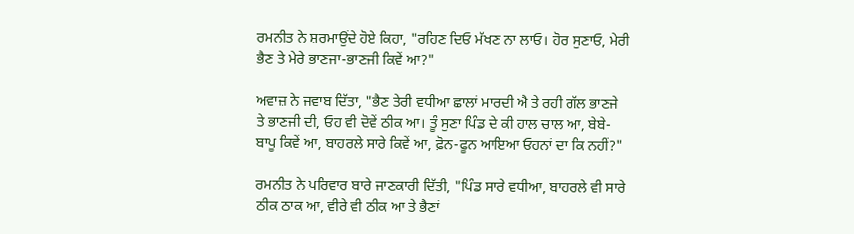ਰਮਨੀਤ ਨੇ ਸ਼ਰਮਾਉਂਦੇ ਹੋਏ ਕਿਹਾ, "ਰਹਿਣ ਦਿਓ ਮੱਖਣ ਨਾ ਲਾਓ। ਹੋਰ ਸੁਣਾਓ, ਮੇਰੀ ਭੈਣ ਤੇ ਮੇਰੇ ਭਾਣਜਾ-ਭਾਣਜੀ ਕਿਵੇਂ ਆ?"

ਅਵਾਜ਼ ਨੇ ਜਵਾਬ ਦਿੱਤਾ, "ਭੈਣ ਤੇਰੀ ਵਧੀਆ ਛਾਲਾਂ ਮਾਰਦੀ ਐ ਤੇ ਰਹੀ ਗੱਲ ਭਾਣਜੇ ਤੇ ਭਾਣਜੀ ਦੀ, ਓਹ ਵੀ ਦੋਵੇਂ ਠੀਕ ਆ। ਤੂੰ ਸੁਣਾ ਪਿੰਡ ਦੇ ਕੀ ਹਾਲ ਚਾਲ ਆ, ਬੇਬੇ-ਬਾਪੂ ਕਿਵੇਂ ਆ, ਬਾਹਰਲੇ ਸਾਰੇ ਕਿਵੇਂ ਆ, ਫ਼ੋਨ-ਫੂਨ ਆਇਆ ਓਹਨਾਂ ਦਾ ਕਿ ਨਹੀਂ?"

ਰਮਨੀਤ ਨੇ ਪਰਿਵਾਰ ਬਾਰੇ ਜਾਣਕਾਰੀ ਦਿੱਤੀ, "ਪਿੰਡ ਸਾਰੇ ਵਧੀਆ, ਬਾਹਰਲੇ ਵੀ ਸਾਰੇ ਠੀਕ ਠਾਕ ਆ, ਵੀਰੇ ਵੀ ਠੀਕ ਆ ਤੇ ਭੈਣਾਂ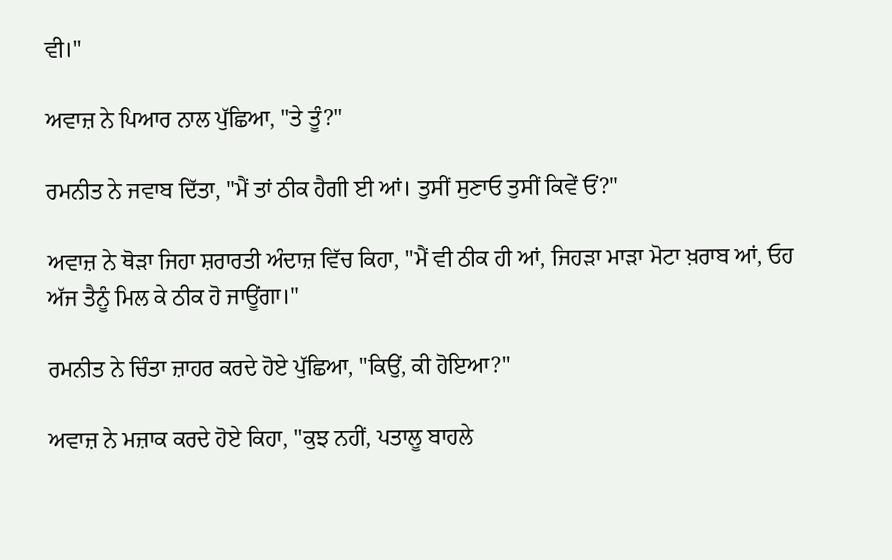ਵੀ।"

ਅਵਾਜ਼ ਨੇ ਪਿਆਰ ਨਾਲ ਪੁੱਛਿਆ, "ਤੇ ਤੂੰ?"

ਰਮਨੀਤ ਨੇ ਜਵਾਬ ਦਿੱਤਾ, "ਮੈਂ ਤਾਂ ਠੀਕ ਹੈਗੀ ਈ ਆਂ। ਤੁਸੀਂ ਸੁਣਾਓ ਤੁਸੀਂ ਕਿਵੇਂ ਓਂ?"

ਅਵਾਜ਼ ਨੇ ਥੋੜਾ ਜਿਹਾ ਸ਼ਰਾਰਤੀ ਅੰਦਾਜ਼ ਵਿੱਚ ਕਿਹਾ, "ਮੈਂ ਵੀ ਠੀਕ ਹੀ ਆਂ, ਜਿਹੜਾ ਮਾੜਾ ਮੋਟਾ ਖ਼ਰਾਬ ਆਂ, ਓਹ ਅੱਜ ਤੈਨੂੰ ਮਿਲ ਕੇ ਠੀਕ ਹੋ ਜਾਊਂਗਾ।"

ਰਮਨੀਤ ਨੇ ਚਿੰਤਾ ਜ਼ਾਹਰ ਕਰਦੇ ਹੋਏ ਪੁੱਛਿਆ, "ਕਿਉਂ, ਕੀ ਹੋਇਆ?"

ਅਵਾਜ਼ ਨੇ ਮਜ਼ਾਕ ਕਰਦੇ ਹੋਏ ਕਿਹਾ, "ਕੁਝ ਨਹੀਂ, ਪਤਾਲੂ ਬਾਹਲੇ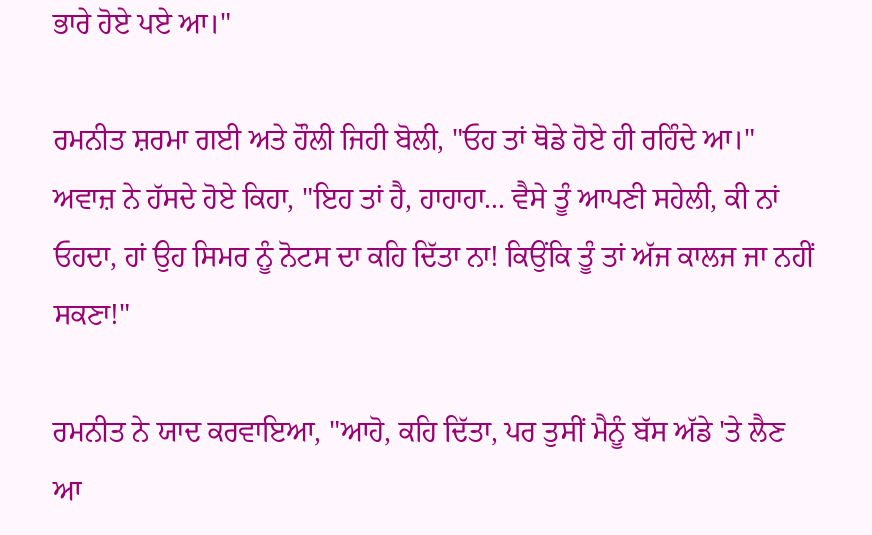ਭਾਰੇ ਹੋਏ ਪਏ ਆ।"

ਰਮਨੀਤ ਸ਼ਰਮਾ ਗਈ ਅਤੇ ਹੌਲੀ ਜਿਹੀ ਬੋਲੀ, "ਓਹ ਤਾਂ ਥੋਡੇ ਹੋਏ ਹੀ ਰਹਿੰਦੇ ਆ।"
ਅਵਾਜ਼ ਨੇ ਹੱਸਦੇ ਹੋਏ ਕਿਹਾ, "ਇਹ ਤਾਂ ਹੈ, ਹਾਹਾਹਾ... ਵੈਸੇ ਤੂੰ ਆਪਣੀ ਸਹੇਲੀ, ਕੀ ਨਾਂ ਓਹਦਾ, ਹਾਂ ਉਹ ਸਿਮਰ ਨੂੰ ਨੋਟਸ ਦਾ ਕਹਿ ਦਿੱਤਾ ਨਾ! ਕਿਉਂਕਿ ਤੂੰ ਤਾਂ ਅੱਜ ਕਾਲਜ ਜਾ ਨਹੀਂ ਸਕਣਾ!"

ਰਮਨੀਤ ਨੇ ਯਾਦ ਕਰਵਾਇਆ, "ਆਹੋ, ਕਹਿ ਦਿੱਤਾ, ਪਰ ਤੁਸੀਂ ਮੈਨੂੰ ਬੱਸ ਅੱਡੇ 'ਤੇ ਲੈਣ ਆ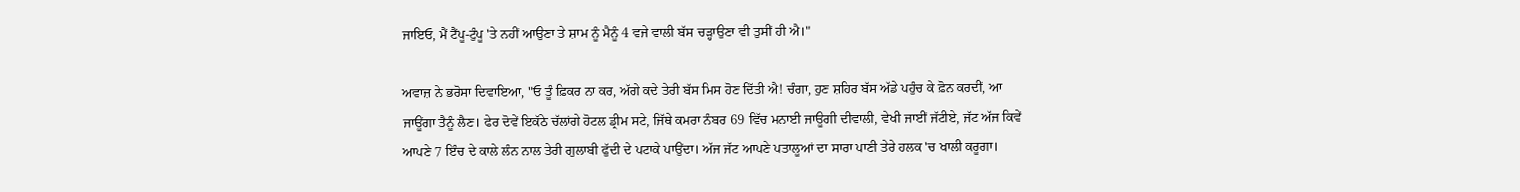ਜਾਇਓ, ਮੈਂ ਟੈਂਪੂ-ਟੁੰਪੂ 'ਤੇ ਨਹੀਂ ਆਉਣਾ ਤੇ ਸ਼ਾਮ ਨੂੰ ਮੈਨੂੰ 4 ਵਜੇ ਵਾਲੀ ਬੱਸ ਚੜ੍ਹਾਉਣਾ ਵੀ ਤੁਸੀਂ ਹੀ ਐ।"

ਅਵਾਜ਼ ਨੇ ਭਰੋਸਾ ਦਿਵਾਇਆ, "ਓ ਤੂੰ ਫ਼ਿਕਰ ਨਾ ਕਰ, ਅੱਗੇ ਕਦੇ ਤੇਰੀ ਬੱਸ ਮਿਸ ਹੋਣ ਦਿੱਤੀ ਐ! ਚੰਗਾ, ਹੁਣ ਸ਼ਹਿਰ ਬੱਸ ਅੱਡੇ ਪਹੁੰਚ ਕੇ ਫ਼ੋਨ ਕਰਦੀਂ, ਆ ਜਾਊਂਗਾ ਤੈਨੂੰ ਲੈਣ। ਫੇਰ ਦੋਵੇਂ ਇਕੱਠੇ ਚੱਲਾਂਗੇ ਹੋਟਲ ਡ੍ਰੀਮ ਸਟੇ, ਜਿੱਥੇ ਕਮਰਾ ਨੰਬਰ 69 ਵਿੱਚ ਮਨਾਈ ਜਾਊਗੀ ਦੀਵਾਲੀ, ਵੇਖੀ ਜਾਈਂ ਜੱਟੀਏ, ਜੱਟ ਅੱਜ ਕਿਵੇਂ ਆਪਣੇ 7 ਇੰਚ ਦੇ ਕਾਲੇ ਲੰਨ ਨਾਲ ਤੇਰੀ ਗੁਲਾਬੀ ਫੁੱਦੀ ਦੇ ਪਟਾਕੇ ਪਾਉਂਦਾ। ਅੱਜ ਜੱਟ ਆਪਣੇ ਪਤਾਲੂਆਂ ਦਾ ਸਾਰਾ ਪਾਣੀ ਤੇਰੇ ਹਲਕ 'ਚ ਖਾਲੀ ਕਰੂਗਾ।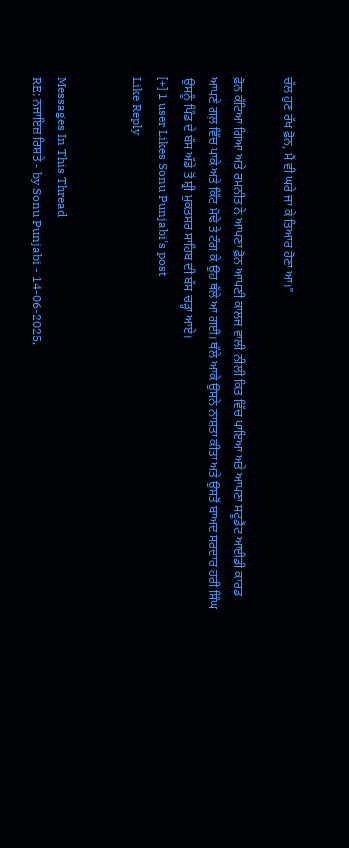ਚੱਲ ਹੁਣ ਰੱਖ ਫ਼ੋਨ, ਮੈਂ ਵੀ ਘਰੇ ਜਾ ਕੇ ਤਿਆਰ ਹੋਣਾ ਆ।"

ਫ਼ੋਨ ਕੱਟਿਆ ਗਿਆ ਅਤੇ ਰਮਨੀਤ ਨੇ ਆਪਣਾ ਫ਼ੋਨ ਆਪਣੀ ਕਾਲਜ ਵਾਲੀ ਨੀਲੀ ਕਿਤ ਵਿੱਚ ਪਾਇਆ ਅਤੇ ਆਪਣਾ ਸਟੂਡੈਂਟ ਆਈਡੀ ਕਾਰਡ ਆਪਣੇ ਗਲ਼ ਵਿੱਚ ਪਾਕੇ ਅਤੇ ਕਿੱਟ ਮੋਢੇ ਤੇ ਟੰਗ ਕੇ ਉਹ ਥੱਲੇ ਆ ਗਈ। ਥੱਲੇ ਆਕੇ ਉਸਨੇ ਨਾਸ਼ਤਾ ਕੀਤਾ ਅਤੇ ਉਸਤੋਂ ਬਾਅਦ ਸਰਦਾਰ ਹਰੀ ਸਿੰਘ ਉਸਨੂੰ ਪਿੰਡ ਦੇ ਬੱਸ ਅੱਡੇ ਤੋਂ ਸ਼੍ਰੀ ਮੁਕਤਸਰ ਸਾਹਿਬ ਦੀ ਬੱਸ ਚੜ੍ਹਾ ਆਏ।
[+] 1 user Likes Sonu Punjabi's post
Like Reply


Messages In This Thread
RE: ਨਜਾਇਜ਼ ਰਿਸ਼ਤੇ - by Sonu Punjabi - 14-06-2025,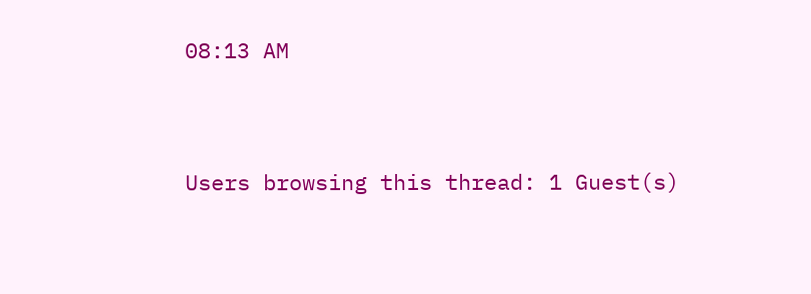08:13 AM



Users browsing this thread: 1 Guest(s)